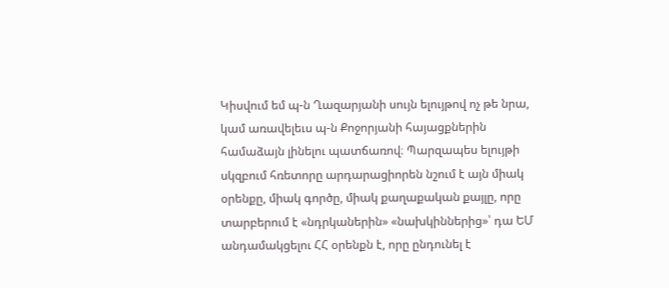Կիսվում եմ պ-ն Ղազարյանի սույն ելույթով ոչ թե նրա, կամ առավելեւս պ-ն Քոջորյանի հայացքներին համաձայն լինելու պատճառով։ Պարզապես ելույթի սկզբում հռետորը արդարացիորեն նշում է այն միակ օրենքը, միակ գործը, միակ քաղաքական քայլը, որը տարբերում է «նդրկաներին» «նախկիններից»՝ դա ԵՄ անդամակցելու ՀՀ օրենքն է, որը ընդունել է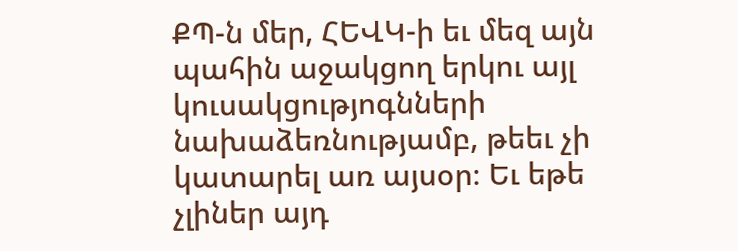ՔՊ-ն մեր, ՀԵՎԿ-ի եւ մեզ այն պահին աջակցող երկու այլ կուսակցությոգնների նախաձեռնությամբ, թեեւ չի կատարել առ այսօր։ Եւ եթե չլիներ այդ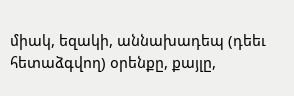միակ, եզակի, աննախադեպ (դեեւ հետաձգվող) օրենքը, քայլը,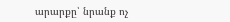արարքը՝ նրանք ոչ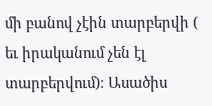մի բանով չէին տարբերվի ( եւ իրականում չեն էլ տարբերվում)։ Ասածիս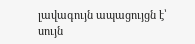լավագույն ապացույցն է՝ սույն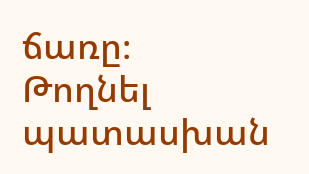ճառը։
Թողնել պատասխան